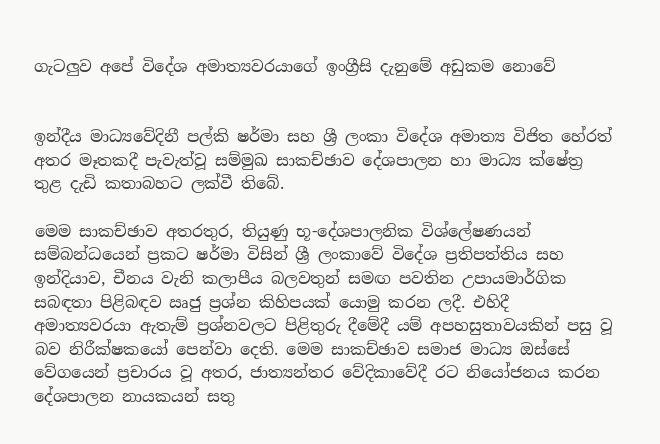ගැටලුව අපේ විදේශ අමාත්‍යවරයාගේ ඉංග්‍රීසි දැනුමේ අඩුකම නොවේ


ඉන්දීය මාධ්‍යවේදිනී පල්කි ෂර්මා සහ ශ්‍රී ලංකා විදේශ අමාත්‍ය විජිත හේරත් අතර මෑතකදී පැවැත්වූ සම්මුඛ සාකච්ඡාව දේශපාලන හා මාධ්‍ය ක්ෂේත්‍ර තුළ දැඩි කතාබහට ලක්වී තිබේ.

මෙම සාකච්ඡාව අතරතුර, තියුණු භූ-දේශපාලනික විශ්ලේෂණයන් සම්බන්ධයෙන් ප්‍රකට ෂර්මා විසින් ශ්‍රී ලංකාවේ විදේශ ප්‍රතිපත්තිය සහ ඉන්දියාව, චීනය වැනි කලාපීය බලවතුන් සමඟ පවතින උපායමාර්ගික සබඳතා පිළිබඳව ඍජු ප්‍රශ්න කිහිපයක් යොමු කරන ලදී. එහිදී අමාත්‍යවරයා ඇතැම් ප්‍රශ්නවලට පිළිතුරු දීමේදී යම් අපහසුතාවයකින් පසු වූ බව නිරීක්ෂකයෝ පෙන්වා දෙති. මෙම සාකච්ඡාව සමාජ මාධ්‍ය ඔස්සේ වේගයෙන් ප්‍රචාරය වූ අතර, ජාත්‍යන්තර වේදිකාවේදී රට නියෝජනය කරන දේශපාලන නායකයන් සතු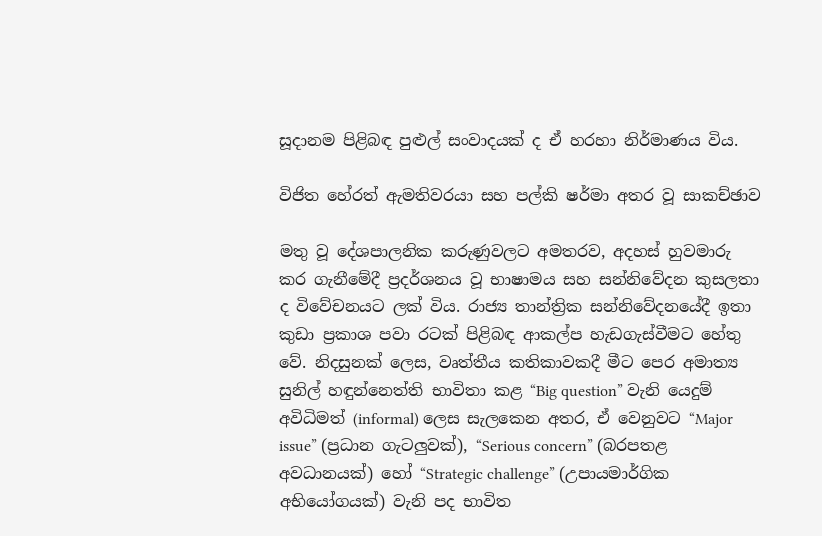සූදානම පිළිබඳ පුළුල් සංවාදයක් ද ඒ හරහා නිර්මාණය විය.

විජිත හේරත් ඇමතිවරයා සහ පල්කි ෂර්මා අතර වූ සාකච්ඡාව

මතු වූ දේශපාලනික කරුණුවලට අමතරව, අදහස් හුවමාරු කර ගැනීමේදී ප්‍රදර්ශනය වූ භාෂාමය සහ සන්නිවේදන කුසලතා ද විවේචනයට ලක් විය. රාජ්‍ය තාන්ත්‍රික සන්නිවේදනයේදී ඉතා කුඩා ප්‍රකාශ පවා රටක් පිළිබඳ ආකල්ප හැඩගැස්වීමට හේතු වේ. නිදසුනක් ලෙස, වෘත්තීය කතිකාවකදී මීට පෙර අමාත්‍ය සුනිල් හඳුන්නෙත්ති භාවිතා කළ “Big question” වැනි යෙදුම් අවිධිමත් (informal) ලෙස සැලකෙන අතර, ඒ වෙනුවට “Major issue” (ප්‍රධාන ගැටලුවක්), “Serious concern” (බරපතළ අවධානයක්) හෝ “Strategic challenge” (උපායමාර්ගික අභියෝගයක්) වැනි පද භාවිත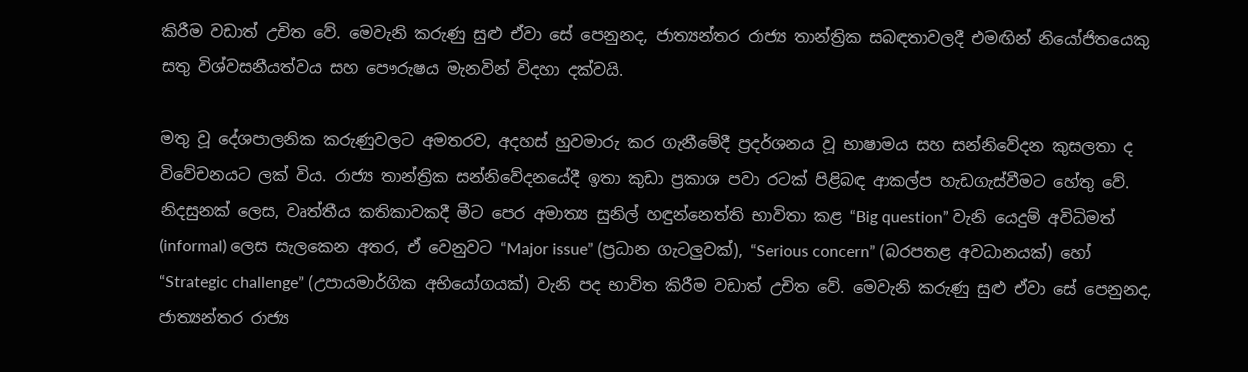කිරීම වඩාත් උචිත වේ. මෙවැනි කරුණු සුළු ඒවා සේ පෙනුනද, ජාත්‍යන්තර රාජ්‍ය තාන්ත්‍රික සබඳතාවලදී එමඟින් නියෝජිතයෙකු සතු විශ්වසනීයත්වය සහ පෞරුෂය මැනවින් විදහා දක්වයි.

මතු වූ දේශපාලනික කරුණුවලට අමතරව, අදහස් හුවමාරු කර ගැනීමේදී ප්‍රදර්ශනය වූ භාෂාමය සහ සන්නිවේදන කුසලතා ද විවේචනයට ලක් විය. රාජ්‍ය තාන්ත්‍රික සන්නිවේදනයේදී ඉතා කුඩා ප්‍රකාශ පවා රටක් පිළිබඳ ආකල්ප හැඩගැස්වීමට හේතු වේ. නිදසුනක් ලෙස, වෘත්තීය කතිකාවකදී මීට පෙර අමාත්‍ය සුනිල් හඳුන්නෙත්ති භාවිතා කළ “Big question” වැනි යෙදුම් අවිධිමත් (informal) ලෙස සැලකෙන අතර, ඒ වෙනුවට “Major issue” (ප්‍රධාන ගැටලුවක්), “Serious concern” (බරපතළ අවධානයක්) හෝ “Strategic challenge” (උපායමාර්ගික අභියෝගයක්) වැනි පද භාවිත කිරීම වඩාත් උචිත වේ. මෙවැනි කරුණු සුළු ඒවා සේ පෙනුනද, ජාත්‍යන්තර රාජ්‍ය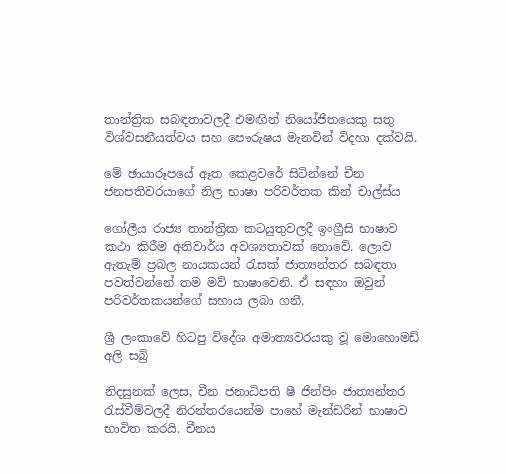තාන්ත්‍රික සබඳතාවලදී එමඟින් නියෝජිතයෙකු සතු විශ්වසනීයත්වය සහ පෞරුෂය මැනවින් විදහා දක්වයි.

මේ ඡායාරූපයේ ඈත කෙළවරේ සිටින්නේ චීන ජනපතිවරයාගේ නිල භාෂා පරිවර්තක කින් චාල්ස්ය

ගෝලීය රාජ්‍ය තාන්ත්‍රික කටයුතුවලදී ඉංග්‍රීසි භාෂාව කථා කිරීම අනිවාර්ය අවශ්‍යතාවක් නොවේ. ලොව ඇතැම් ප්‍රබල නායකයන් රැසක් ජාත්‍යන්තර සබඳතා පවත්වන්නේ තම මව් භාෂාවෙනි. ඒ සඳහා ඔවුන් පරිවර්තකයන්ගේ සහාය ලබා ගනී.

ශ්‍රී ලංකාවේ හිටපු විදේශ අමාත්‍යවරයකු වූ මොහොමඩ් අලි සබ්‍රි

නිදසුනක් ලෙස, චීන ජනාධිපති ෂී ජින්පිං ජාත්‍යන්තර රැස්වීම්වලදී නිරන්තරයෙන්ම පාහේ මැන්ඩරින් භාෂාව භාවිත කරයි. චීනය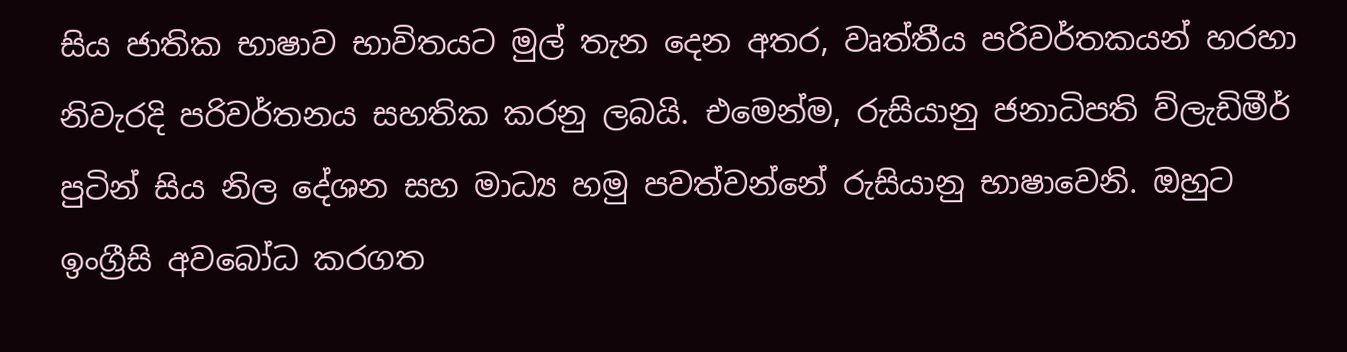සිය ජාතික භාෂාව භාවිතයට මුල් තැන දෙන අතර, වෘත්තීය පරිවර්තකයන් හරහා නිවැරදි පරිවර්තනය සහතික කරනු ලබයි. එමෙන්ම, රුසියානු ජනාධිපති ව්ලැඩිමීර් පුටින් සිය නිල දේශන සහ මාධ්‍ය හමු පවත්වන්නේ රුසියානු භාෂාවෙනි. ඔහුට ඉංග්‍රීසි අවබෝධ කරගත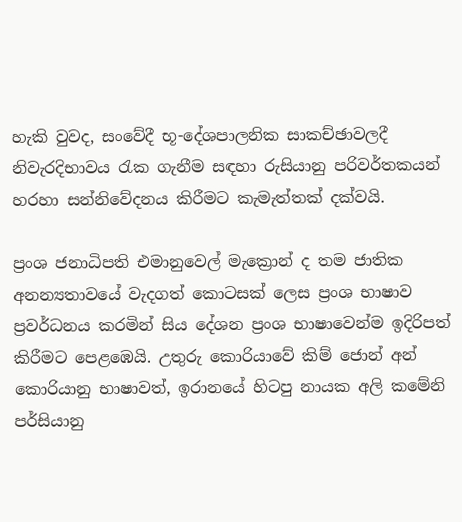හැකි වුවද, සංවේදී භූ-දේශපාලනික සාකච්ඡාවලදී නිවැරදිභාවය රැක ගැනීම සඳහා රුසියානු පරිවර්තකයන් හරහා සන්නිවේදනය කිරීමට කැමැත්තක් දක්වයි.

ප්‍රංශ ජනාධිපති එමානුවෙල් මැක්‍රොන් ද තම ජාතික අනන්‍යතාවයේ වැදගත් කොටසක් ලෙස ප්‍රංශ භාෂාව ප්‍රවර්ධනය කරමින් සිය දේශන ප්‍රංශ භාෂාවෙන්ම ඉදිරිපත් කිරීමට පෙළඹෙයි. උතුරු කොරියාවේ කිම් ජොන් අන් කොරියානු භාෂාවත්, ඉරානයේ හිටපු නායක අලි කමේනි පර්සියානු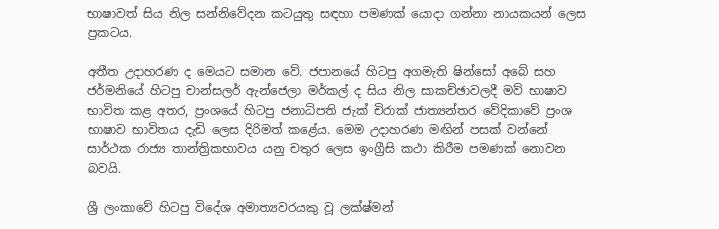භාෂාවත් සිය නිල සන්නිවේදන කටයුතු සඳහා පමණක් යොදා ගන්නා නායකයන් ලෙස ප්‍රකටය.

අතීත උදාහරණ ද මෙයට සමාන වේ. ජපානයේ හිටපු අගමැති ෂින්සෝ අබේ සහ ජර්මනියේ හිටපු චාන්සලර් ඇන්ජෙලා මර්කල් ද සිය නිල සාකච්ඡාවලදී මව් භාෂාව භාවිත කළ අතර, ප්‍රංශයේ හිටපු ජනාධිපති ජැක් චිරාක් ජාත්‍යන්තර වේදිකාවේ ප්‍රංශ භාෂාව භාවිතය දැඩි ලෙස දිරිමත් කළේය. මෙම උදාහරණ මඟින් පසක් වන්නේ සාර්ථක රාජ්‍ය තාන්ත්‍රිකභාවය යනු චතුර ලෙස ඉංග්‍රීසි කථා කිරීම පමණක් නොවන බවයි.

ශ්‍රී ලංකාවේ හිටපු විදේශ අමාත්‍යවරයකු වූ ලක්ෂ්මන්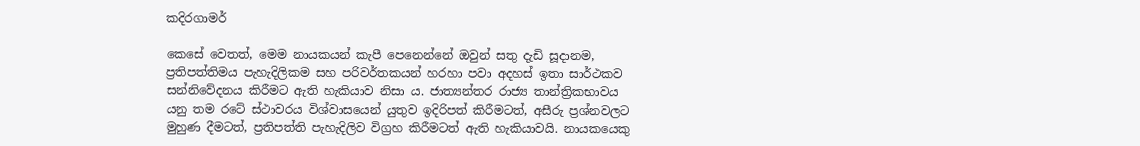කදිරගාමර්

කෙසේ වෙතත්, මෙම නායකයන් කැපී පෙනෙන්නේ ඔවුන් සතු දැඩි සූදානම, ප්‍රතිපත්තිමය පැහැදිලිකම සහ පරිවර්තකයන් හරහා පවා අදහස් ඉතා සාර්ථකව සන්නිවේදනය කිරීමට ඇති හැකියාව නිසා ය. ජාත්‍යන්තර රාජ්‍ය තාන්ත්‍රිකභාවය යනු තම රටේ ස්ථාවරය විශ්වාසයෙන් යුතුව ඉදිරිපත් කිරීමටත්, අසීරු ප්‍රශ්නවලට මුහුණ දීමටත්, ප්‍රතිපත්ති පැහැදිලිව විග්‍රහ කිරීමටත් ඇති හැකියාවයි. නායකයෙකු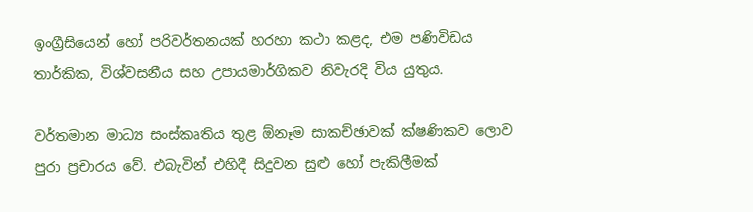ඉංග්‍රීසියෙන් හෝ පරිවර්තනයක් හරහා කථා කළද, එම පණිවිඩය තාර්කික, විශ්වසනීය සහ උපායමාර්ගිකව නිවැරදි විය යුතුය.

වර්තමාන මාධ්‍ය සංස්කෘතිය තුළ ඕනෑම සාකච්ඡාවක් ක්ෂණිකව ලොව පුරා ප්‍රචාරය වේ. එබැවින් එහිදී සිදුවන සුළු හෝ පැකිලීමක්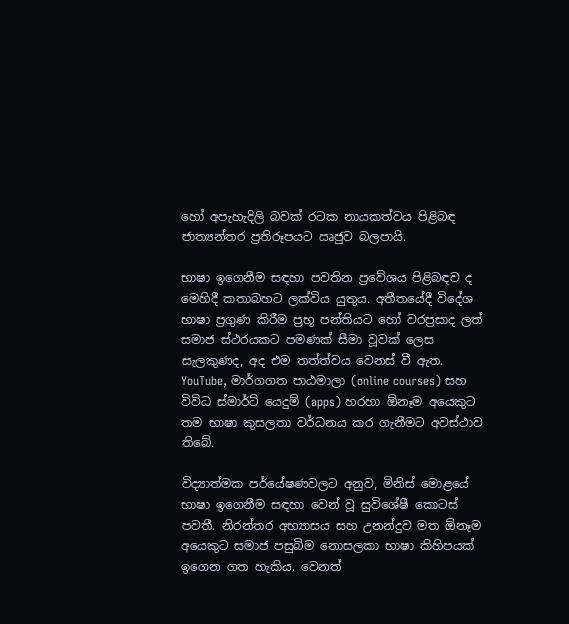හෝ අපැහැදිලි බවක් රටක නායකත්වය පිළිබඳ ජාත්‍යන්තර ප්‍රතිරූපයට ඍජුව බලපායි.

භාෂා ඉගෙනීම සඳහා පවතින ප්‍රවේශය පිළිබඳව ද මෙහිදී කතාබහට ලක්විය යුතුය. අතීතයේදී විදේශ භාෂා ප්‍රගුණ කිරීම ප්‍රභූ පන්තියට හෝ වරප්‍රසාද ලත් සමාජ ස්ථරයකට පමණක් සීමා වූවක් ලෙස සැලකුණද, අද එම තත්ත්වය වෙනස් වී ඇත. YouTube, මාර්ගගත පාඨමාලා (online courses) සහ විවිධ ස්මාර්ට් යෙදුම් (apps) හරහා ඕනෑම අයෙකුට තම භාෂා කුසලතා වර්ධනය කර ගැනීමට අවස්ථාව තිබේ.

විද්‍යාත්මක පර්යේෂණවලට අනුව, මිනිස් මොළයේ භාෂා ඉගෙනීම සඳහා වෙන් වූ සුවිශේෂී කොටස් පවතී. නිරන්තර අභ්‍යාසය සහ උනන්දුව මත ඕනෑම අයෙකුට සමාජ පසුබිම නොසලකා භාෂා කිහිපයක් ඉගෙන ගත හැකිය. වෙනත්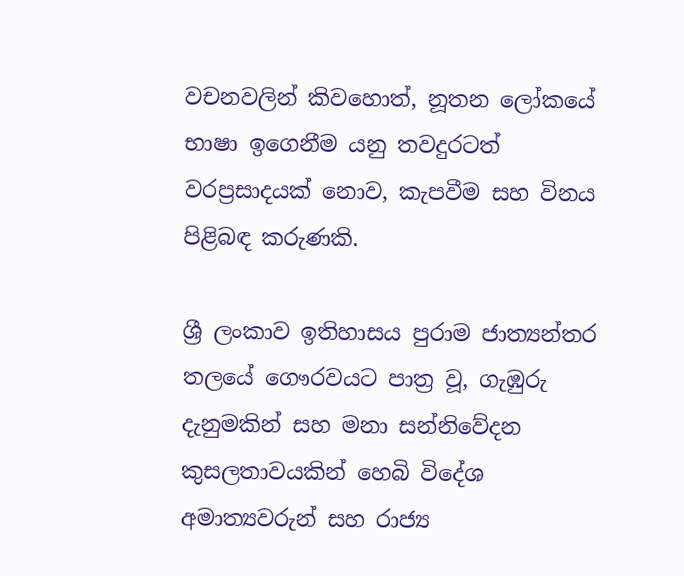වචනවලින් කිවහොත්, නූතන ලෝකයේ භාෂා ඉගෙනීම යනු තවදුරටත් වරප්‍රසාදයක් නොව, කැපවීම සහ විනය පිළිබඳ කරුණකි.

ශ්‍රී ලංකාව ඉතිහාසය පුරාම ජාත්‍යන්තර තලයේ ගෞරවයට පාත්‍ර වූ, ගැඹුරු දැනුමකින් සහ මනා සන්නිවේදන කුසලතාවයකින් හෙබි විදේශ අමාත්‍යවරුන් සහ රාජ්‍ය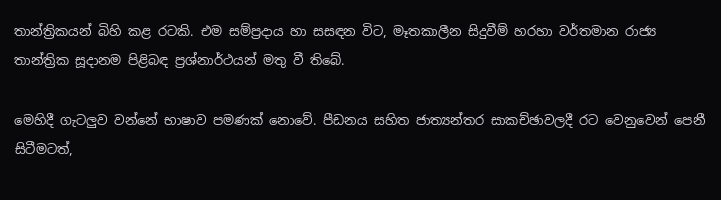තාන්ත්‍රිකයන් බිහි කළ රටකි. එම සම්ප්‍රදාය හා සසඳන විට, මෑතකාලීන සිදුවීම් හරහා වර්තමාන රාජ්‍ය තාන්ත්‍රික සූදානම පිළිබඳ ප්‍රශ්නාර්ථයන් මතු වී තිබේ.

මෙහිදී ගැටලුව වන්නේ භාෂාව පමණක් නොවේ. පීඩනය සහිත ජාත්‍යන්තර සාකච්ඡාවලදී රට වෙනුවෙන් පෙනී සිටීමටත්,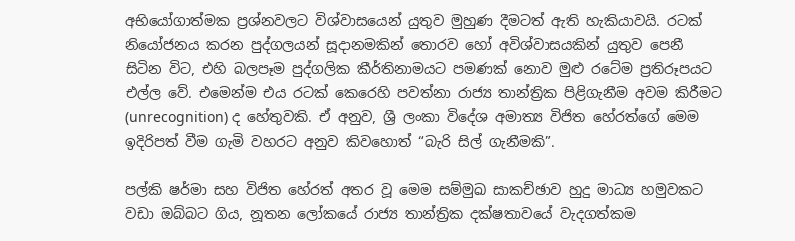අභියෝගාත්මක ප්‍රශ්නවලට විශ්වාසයෙන් යුතුව මුහුණ දීමටත් ඇති හැකියාවයි. රටක් නියෝජනය කරන පුද්ගලයන් සූදානමකින් තොරව හෝ අවිශ්වාසයකින් යුතුව පෙනී සිටින විට, එහි බලපෑම පුද්ගලික කීර්තිනාමයට පමණක් නොව මුළු රටේම ප්‍රතිරූපයට එල්ල වේ. එමෙන්ම එය රටක් කෙරෙහි පවත්නා රාජ්‍ය තාන්ත්‍රික පිළිගැනීම අවම කිරීමට (unrecognition) ද හේතුවකි. ඒ අනුව, ශ්‍රී ලංකා විදේශ අමාත්‍ය විජිත හේරත්ගේ මෙම ඉදිරිපත් වීම ගැමි වහරට අනුව කිවහොත් “බැරි සිල් ගැනීමකි”.

පල්කි ෂර්මා සහ විජිත හේරත් අතර වූ මෙම සම්මුඛ සාකච්ඡාව හුදු මාධ්‍ය හමුවකට වඩා ඔබ්බට ගිය, නූතන ලෝකයේ රාජ්‍ය තාන්ත්‍රික දක්ෂතාවයේ වැදගත්කම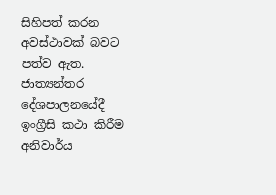සිහිපත් කරන අවස්ථාවක් බවට පත්ව ඇත. ජාත්‍යන්තර දේශපාලනයේදී ඉංග්‍රීසි කථා කිරීම අනිවාර්ය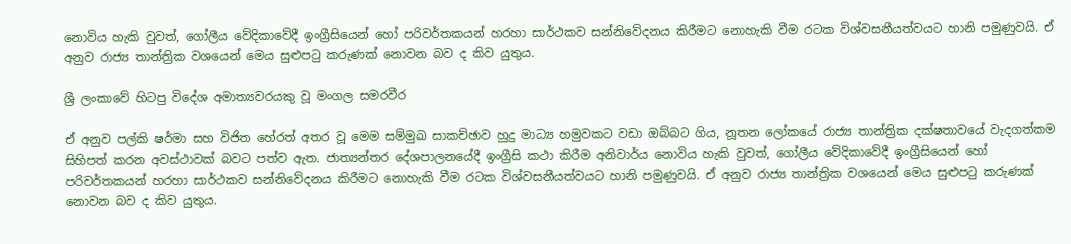නොවිය හැකි වුවත්, ගෝලීය වේදිකාවේදී ඉංග්‍රීසියෙන් හෝ පරිවර්තකයන් හරහා සාර්ථකව සන්නිවේදනය කිරීමට නොහැකි වීම රටක විශ්වසනීයත්වයට හානි පමුණුවයි. ඒ අනුව රාජ්‍ය තාන්ත්‍රික වශයෙන් මෙය සුළුපටු කරුණක් නොවන බව ද කිව යුතුය.

ශ්‍රී ලංකාවේ හිටපු විදේශ අමාත්‍යවරයකු වූ මංගල සමරවීර

ඒ අනුව පල්කි ෂර්මා සහ විජිත හේරත් අතර වූ මෙම සම්මුඛ සාකච්ඡාව හුදු මාධ්‍ය හමුවකට වඩා ඔබ්බට ගිය, නූතන ලෝකයේ රාජ්‍ය තාන්ත්‍රික දක්ෂතාවයේ වැදගත්කම සිහිපත් කරන අවස්ථාවක් බවට පත්ව ඇත. ජාත්‍යන්තර දේශපාලනයේදී ඉංග්‍රීසි කථා කිරීම අනිවාර්ය නොවිය හැකි වුවත්, ගෝලීය වේදිකාවේදී ඉංග්‍රීසියෙන් හෝ පරිවර්තකයන් හරහා සාර්ථකව සන්නිවේදනය කිරීමට නොහැකි වීම රටක විශ්වසනීයත්වයට හානි පමුණුවයි. ඒ අනුව රාජ්‍ය තාන්ත්‍රික වශයෙන් මෙය සුළුපටු කරුණක් නොවන බව ද කිව යුතුය.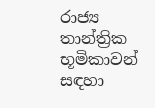රාජ්‍ය තාන්ත්‍රික භූමිකාවන් සඳහා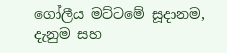ගෝලීය මට්ටමේ සූදානම, දැනුම සහ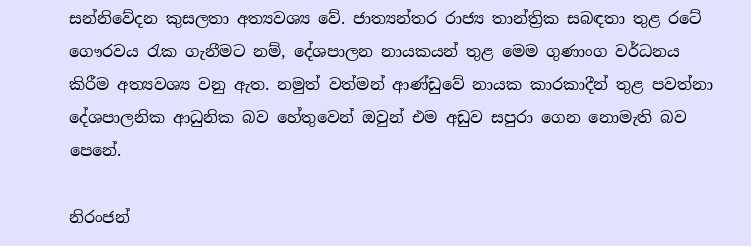සන්නිවේදන කුසලතා අත්‍යවශ්‍ය වේ. ජාත්‍යන්තර රාජ්‍ය තාන්ත්‍රික සබඳතා තුළ රටේ ගෞරවය රැක ගැනීමට නම්, දේශපාලන නායකයන් තුළ මෙම ගුණාංග වර්ධනය කිරීම අත්‍යවශ්‍ය වනු ඇත. නමුත් වත්මන් ආණ්ඩුවේ නායක කාරකාදීන් තුළ පවත්නා දේශපාලනික ආධුනික බව හේතුවෙන් ඔවුන් එම අඩුව සපුරා ගෙන නොමැති බව පෙනේ.

නිරංජන්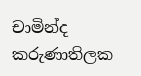චාමින්ද කරුණාතිලක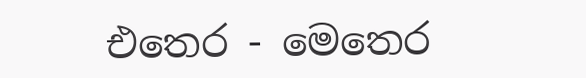එතෙර - මෙතෙර